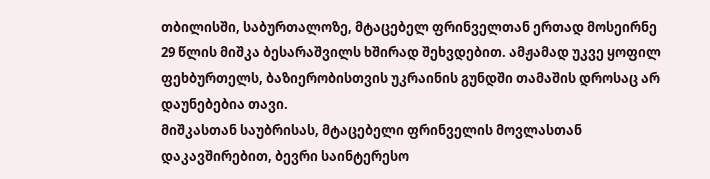თბილისში, საბურთალოზე, მტაცებელ ფრინველთან ერთად მოსეირნე 29 წლის მიშკა ბესარაშვილს ხშირად შეხვდებით. ამჟამად უკვე ყოფილ ფეხბურთელს, ბაზიერობისთვის უკრაინის გუნდში თამაშის დროსაც არ დაუნებებია თავი.
მიშკასთან საუბრისას, მტაცებელი ფრინველის მოვლასთან დაკავშირებით, ბევრი საინტერესო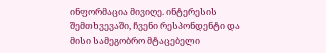ინფორმაცია მივიღე. ინტერესის შემთხვევაში, ჩვენი რესპონდენტი და მისი სამეგობრო მტაცებელი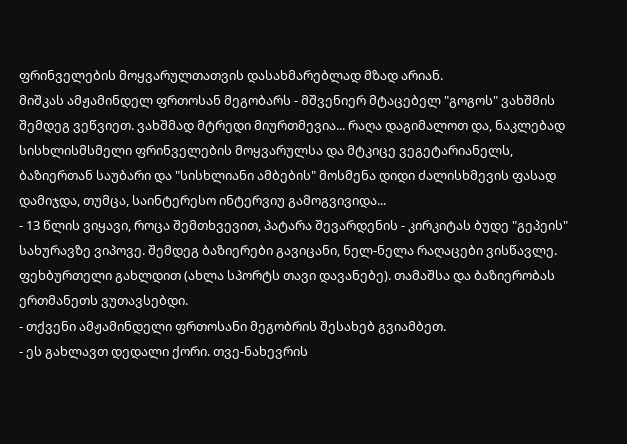ფრინველების მოყვარულთათვის დასახმარებლად მზად არიან.
მიშკას ამჟამინდელ ფრთოსან მეგობარს - მშვენიერ მტაცებელ "გოგოს" ვახშმის შემდეგ ვეწვიეთ. ვახშმად მტრედი მიურთმევია... რაღა დაგიმალოთ და, ნაკლებად სისხლისმსმელი ფრინველების მოყვარულსა და მტკიცე ვეგეტარიანელს, ბაზიერთან საუბარი და "სისხლიანი ამბების" მოსმენა დიდი ძალისხმევის ფასად დამიჯდა, თუმცა, საინტერესო ინტერვიუ გამოგვივიდა...
- 13 წლის ვიყავი, როცა შემთხვევით, პატარა შევარდენის - კირკიტას ბუდე "გეპეის" სახურავზე ვიპოვე. შემდეგ ბაზიერები გავიცანი, ნელ-ნელა რაღაცები ვისწავლე. ფეხბურთელი გახლდით (ახლა სპორტს თავი დავანებე). თამაშსა და ბაზიერობას ერთმანეთს ვუთავსებდი.
- თქვენი ამჟამინდელი ფრთოსანი მეგობრის შესახებ გვიამბეთ.
- ეს გახლავთ დედალი ქორი. თვე-ნახევრის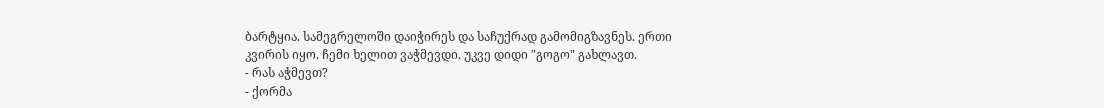ბარტყია. სამეგრელოში დაიჭირეს და საჩუქრად გამომიგზავნეს. ერთი კვირის იყო. ჩემი ხელით ვაჭმევდი. უკვე დიდი "გოგო" გახლავთ.
- რას აჭმევთ?
- ქორმა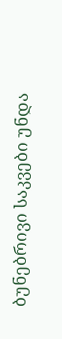ბუნებრივი საკვები უნდა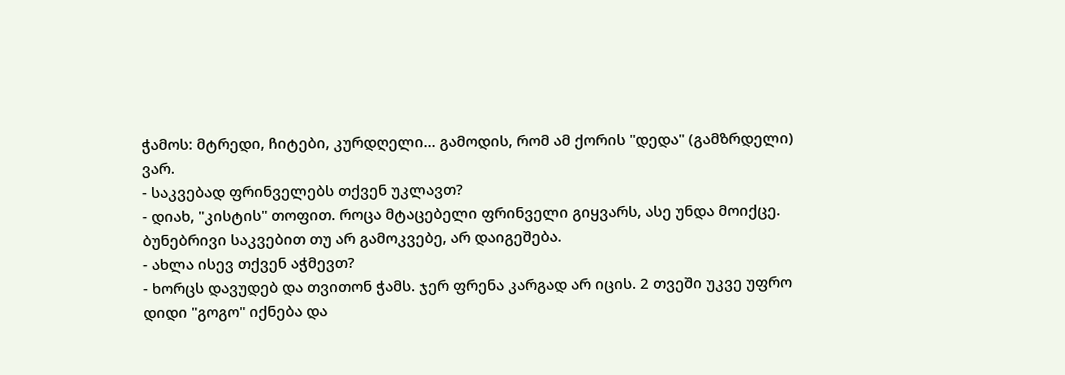ჭამოს: მტრედი, ჩიტები, კურდღელი... გამოდის, რომ ამ ქორის "დედა" (გამზრდელი) ვარ.
- საკვებად ფრინველებს თქვენ უკლავთ?
- დიახ, "კისტის" თოფით. როცა მტაცებელი ფრინველი გიყვარს, ასე უნდა მოიქცე. ბუნებრივი საკვებით თუ არ გამოკვებე, არ დაიგეშება.
- ახლა ისევ თქვენ აჭმევთ?
- ხორცს დავუდებ და თვითონ ჭამს. ჯერ ფრენა კარგად არ იცის. 2 თვეში უკვე უფრო დიდი "გოგო" იქნება და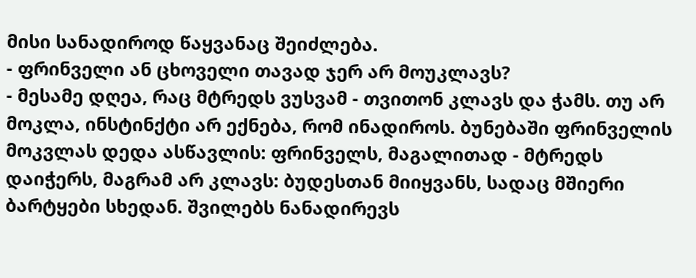მისი სანადიროდ წაყვანაც შეიძლება.
- ფრინველი ან ცხოველი თავად ჯერ არ მოუკლავს?
- მესამე დღეა, რაც მტრედს ვუსვამ - თვითონ კლავს და ჭამს. თუ არ მოკლა, ინსტინქტი არ ექნება, რომ ინადიროს. ბუნებაში ფრინველის მოკვლას დედა ასწავლის: ფრინველს, მაგალითად - მტრედს დაიჭერს, მაგრამ არ კლავს: ბუდესთან მიიყვანს, სადაც მშიერი ბარტყები სხედან. შვილებს ნანადირევს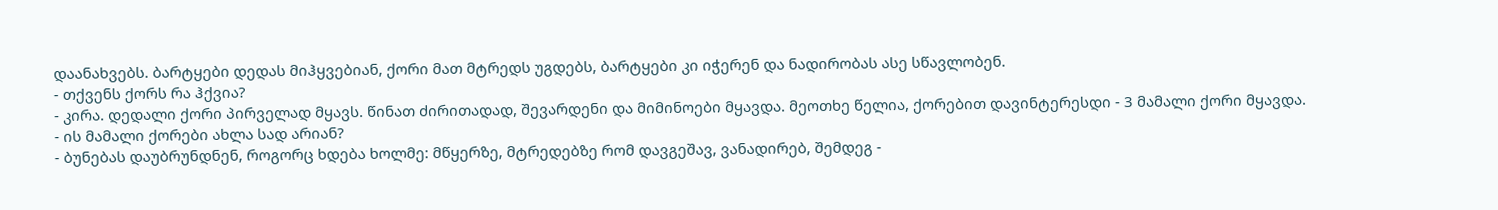დაანახვებს. ბარტყები დედას მიჰყვებიან, ქორი მათ მტრედს უგდებს, ბარტყები კი იჭერენ და ნადირობას ასე სწავლობენ.
- თქვენს ქორს რა ჰქვია?
- კირა. დედალი ქორი პირველად მყავს. წინათ ძირითადად, შევარდენი და მიმინოები მყავდა. მეოთხე წელია, ქორებით დავინტერესდი - 3 მამალი ქორი მყავდა.
- ის მამალი ქორები ახლა სად არიან?
- ბუნებას დაუბრუნდნენ, როგორც ხდება ხოლმე: მწყერზე, მტრედებზე რომ დავგეშავ, ვანადირებ, შემდეგ -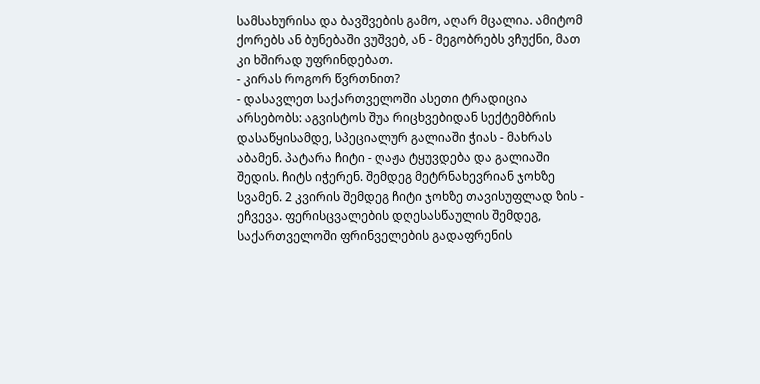სამსახურისა და ბავშვების გამო, აღარ მცალია. ამიტომ ქორებს ან ბუნებაში ვუშვებ, ან - მეგობრებს ვჩუქნი, მათ კი ხშირად უფრინდებათ.
- კირას როგორ წვრთნით?
- დასავლეთ საქართველოში ასეთი ტრადიცია არსებობს: აგვისტოს შუა რიცხვებიდან სექტემბრის დასაწყისამდე, სპეციალურ გალიაში ჭიას - მახრას აბამენ. პატარა ჩიტი - ღაჟა ტყუვდება და გალიაში შედის. ჩიტს იჭერენ. შემდეგ მეტრნახევრიან ჯოხზე სვამენ. 2 კვირის შემდეგ ჩიტი ჯოხზე თავისუფლად ზის - ეჩვევა. ფერისცვალების დღესასწაულის შემდეგ, საქართველოში ფრინველების გადაფრენის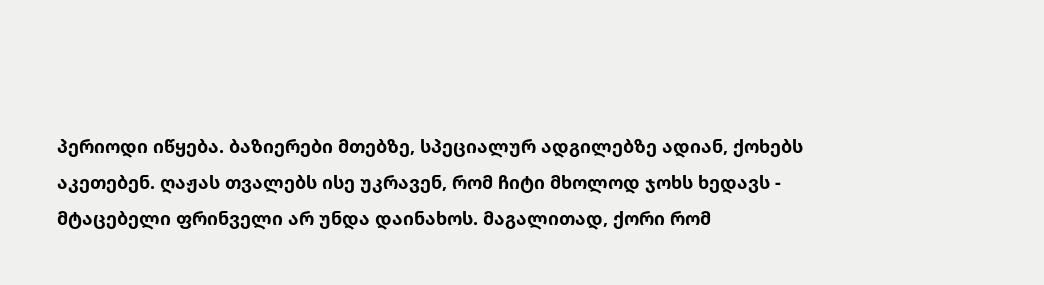პერიოდი იწყება. ბაზიერები მთებზე, სპეციალურ ადგილებზე ადიან, ქოხებს აკეთებენ. ღაჟას თვალებს ისე უკრავენ, რომ ჩიტი მხოლოდ ჯოხს ხედავს - მტაცებელი ფრინველი არ უნდა დაინახოს. მაგალითად, ქორი რომ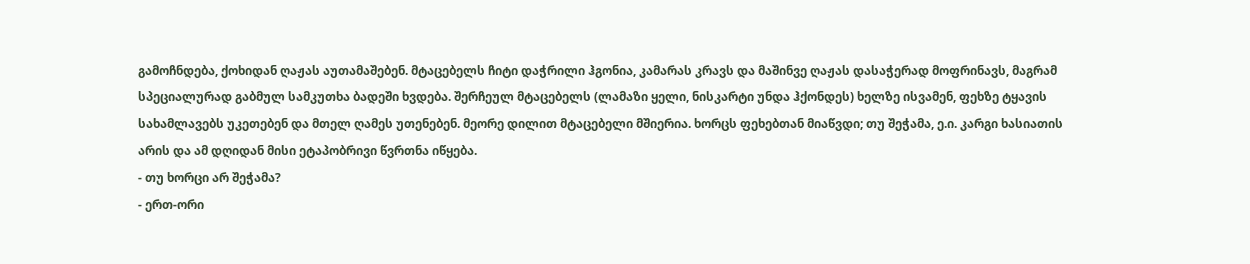გამოჩნდება, ქოხიდან ღაჟას აუთამაშებენ. მტაცებელს ჩიტი დაჭრილი ჰგონია, კამარას კრავს და მაშინვე ღაჟას დასაჭერად მოფრინავს, მაგრამ სპეციალურად გაბმულ სამკუთხა ბადეში ხვდება. შერჩეულ მტაცებელს (ლამაზი ყელი, ნისკარტი უნდა ჰქონდეს) ხელზე ისვამენ, ფეხზე ტყავის სახამლავებს უკეთებენ და მთელ ღამეს უთენებენ. მეორე დილით მტაცებელი მშიერია. ხორცს ფეხებთან მიაწვდი; თუ შეჭამა, ე.ი. კარგი ხასიათის არის და ამ დღიდან მისი ეტაპობრივი წვრთნა იწყება.
- თუ ხორცი არ შეჭამა?
- ერთ-ორი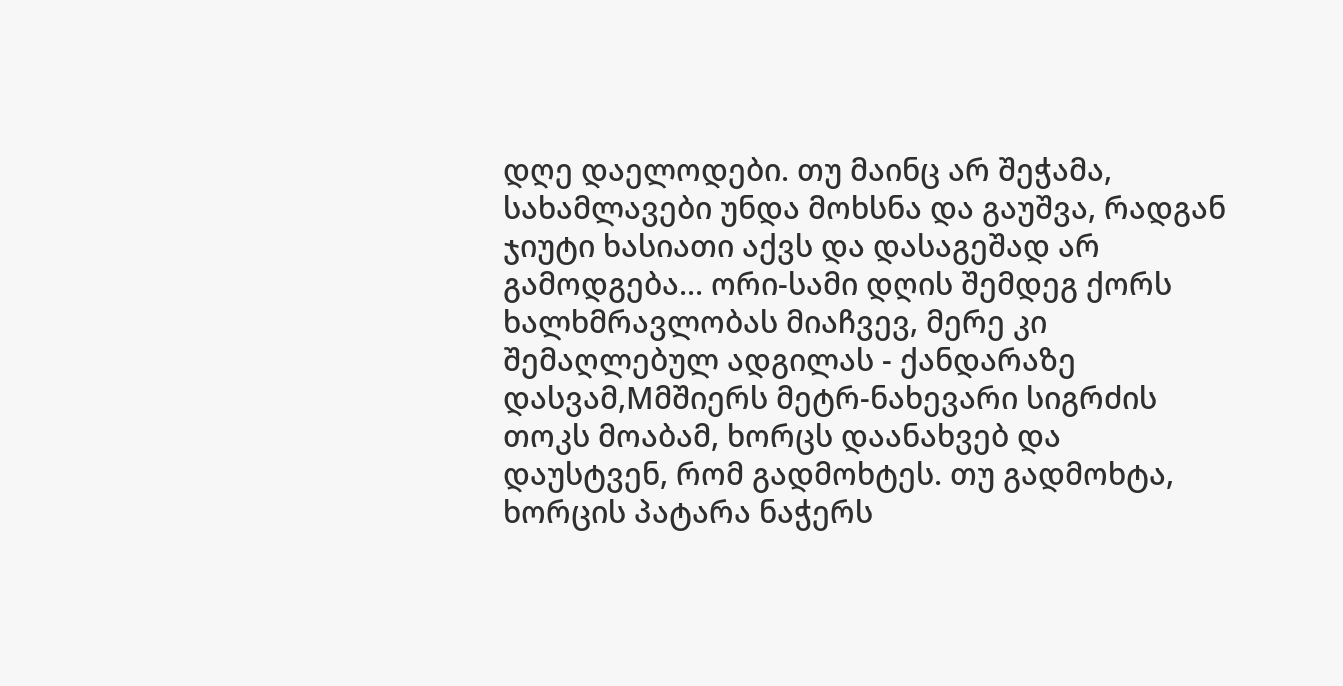დღე დაელოდები. თუ მაინც არ შეჭამა, სახამლავები უნდა მოხსნა და გაუშვა, რადგან ჯიუტი ხასიათი აქვს და დასაგეშად არ გამოდგება... ორი-სამი დღის შემდეგ ქორს ხალხმრავლობას მიაჩვევ, მერე კი შემაღლებულ ადგილას - ქანდარაზე დასვამ,Mმშიერს მეტრ-ნახევარი სიგრძის თოკს მოაბამ, ხორცს დაანახვებ და დაუსტვენ, რომ გადმოხტეს. თუ გადმოხტა, ხორცის პატარა ნაჭერს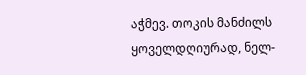აჭმევ. თოკის მანძილს ყოველდღიურად, ნელ-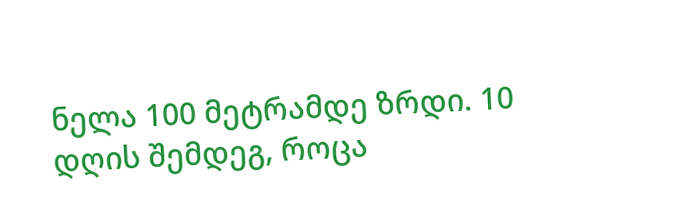ნელა 100 მეტრამდე ზრდი. 10 დღის შემდეგ, როცა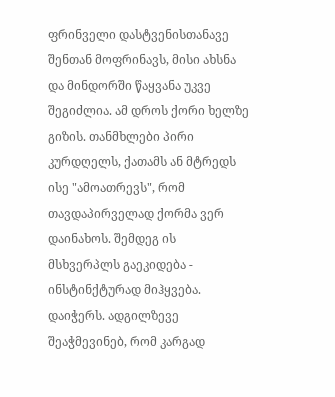ფრინველი დასტვენისთანავე შენთან მოფრინავს, მისი ახსნა და მინდორში წაყვანა უკვე შეგიძლია. ამ დროს ქორი ხელზე გიზის. თანმხლები პირი კურდღელს, ქათამს ან მტრედს ისე "ამოათრევს", რომ თავდაპირველად ქორმა ვერ დაინახოს. შემდეგ ის მსხვერპლს გაეკიდება - ინსტინქტურად მიჰყვება. დაიჭერს. ადგილზევე შეაჭმევინებ, რომ კარგად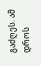გაძღეს. ამ დროს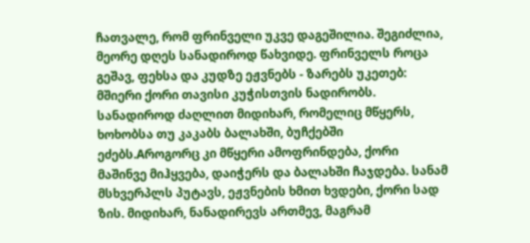ჩათვალე, რომ ფრინველი უკვე დაგეშილია. შეგიძლია, მეორე დღეს სანადიროდ წახვიდე. ფრინველს როცა გეშავ, ფეხსა და კუდზე ეჟვნებს - ზარებს უკეთებ: მშიერი ქორი თავისი კუჭისთვის ნადირობს. სანადიროდ ძაღლით მიდიხარ, რომელიც მწყერს, ხოხობსა თუ კაკაბს ბალახში, ბუჩქებში ეძებს.Aროგორც კი მწყერი ამოფრინდება, ქორი მაშინვე მიჰყვება, დაიჭერს და ბალახში ჩაჯდება. სანამ მსხვერპლს პუტავს, ეჟვნების ხმით ხვდები, ქორი სად ზის. მიდიხარ, ნანადირევს ართმევ, მაგრამ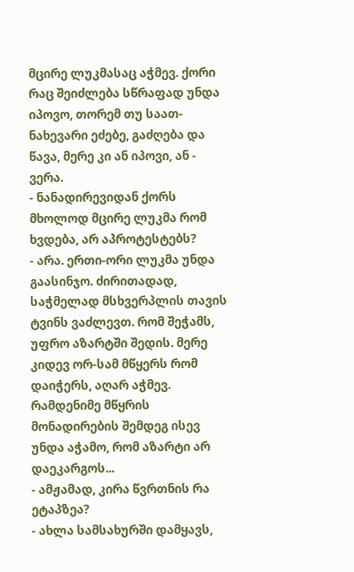მცირე ლუკმასაც აჭმევ. ქორი რაც შეიძლება სწრაფად უნდა იპოვო, თორემ თუ საათ-ნახევარი ეძებე, გაძღება და წავა, მერე კი ან იპოვი, ან - ვერა.
- ნანადირევიდან ქორს მხოლოდ მცირე ლუკმა რომ ხვდება, არ აპროტესტებს?
- არა. ერთი-ორი ლუკმა უნდა გაასინჯო. ძირითადად, საჭმელად მსხვერპლის თავის ტვინს ვაძლევთ. რომ შეჭამს, უფრო აზარტში შედის. მერე კიდევ ორ-სამ მწყერს რომ დაიჭერს, აღარ აჭმევ. რამდენიმე მწყრის მონადირების შემდეგ ისევ უნდა აჭამო, რომ აზარტი არ დაეკარგოს...
- ამჟამად, კირა წვრთნის რა ეტაპზეა?
- ახლა სამსახურში დამყავს,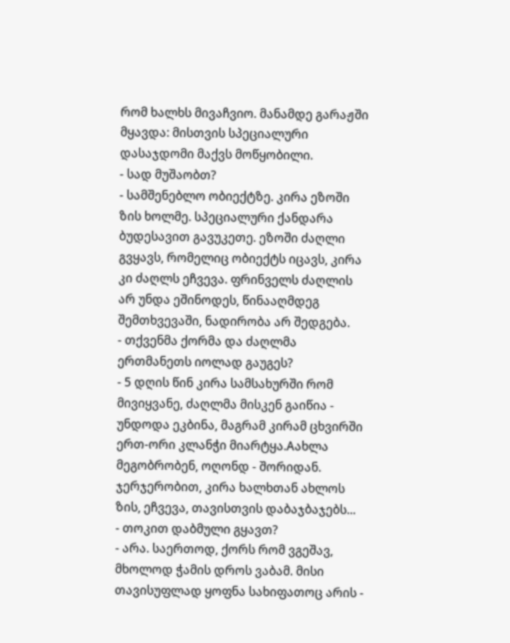რომ ხალხს მივაჩვიო. მანამდე გარაჟში მყავდა: მისთვის სპეციალური დასაჯდომი მაქვს მოწყობილი.
- სად მუშაობთ?
- სამშენებლო ობიექტზე. კირა ეზოში ზის ხოლმე. სპეციალური ქანდარა ბუდესავით გავუკეთე. ეზოში ძაღლი გვყავს, რომელიც ობიექტს იცავს, კირა კი ძაღლს ეჩვევა. ფრინველს ძაღლის არ უნდა ეშინოდეს, წინააღმდეგ შემთხვევაში, ნადირობა არ შედგება.
- თქვენმა ქორმა და ძაღლმა ერთმანეთს იოლად გაუგეს?
- 5 დღის წინ კირა სამსახურში რომ მივიყვანე, ძაღლმა მისკენ გაიწია - უნდოდა ეკბინა, მაგრამ კირამ ცხვირში ერთ-ორი კლანჭი მიარტყა.Aახლა მეგობრობენ, ოღონდ - შორიდან. ჯერჯერობით, კირა ხალხთან ახლოს ზის, ეჩვევა, თავისთვის დაბაჯბაჯებს...
- თოკით დაბმული გყავთ?
- არა. საერთოდ, ქორს რომ ვგეშავ, მხოლოდ ჭამის დროს ვაბამ. მისი თავისუფლად ყოფნა სახიფათოც არის -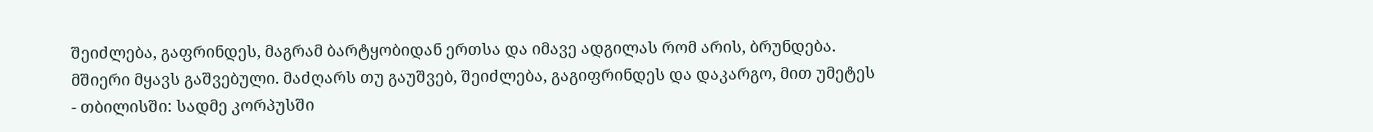შეიძლება, გაფრინდეს, მაგრამ ბარტყობიდან ერთსა და იმავე ადგილას რომ არის, ბრუნდება. მშიერი მყავს გაშვებული. მაძღარს თუ გაუშვებ, შეიძლება, გაგიფრინდეს და დაკარგო, მით უმეტეს - თბილისში: სადმე კორპუსში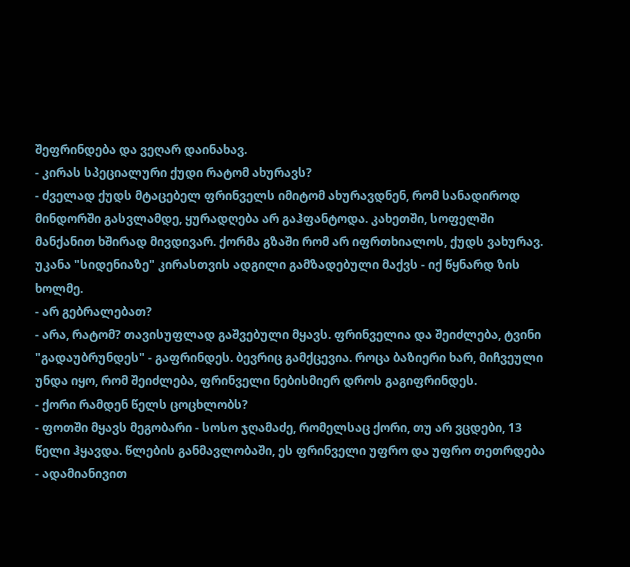შეფრინდება და ვეღარ დაინახავ.
- კირას სპეციალური ქუდი რატომ ახურავს?
- ძველად ქუდს მტაცებელ ფრინველს იმიტომ ახურავდნენ, რომ სანადიროდ მინდორში გასვლამდე, ყურადღება არ გაჰფანტოდა. კახეთში, სოფელში მანქანით ხშირად მივდივარ. ქორმა გზაში რომ არ იფრთხიალოს, ქუდს ვახურავ. უკანა "სიდენიაზე" კირასთვის ადგილი გამზადებული მაქვს - იქ წყნარდ ზის ხოლმე.
- არ გებრალებათ?
- არა, რატომ? თავისუფლად გაშვებული მყავს. ფრინველია და შეიძლება, ტვინი "გადაუბრუნდეს" - გაფრინდეს. ბევრიც გამქცევია. როცა ბაზიერი ხარ, მიჩვეული უნდა იყო, რომ შეიძლება, ფრინველი ნებისმიერ დროს გაგიფრინდეს.
- ქორი რამდენ წელს ცოცხლობს?
- ფოთში მყავს მეგობარი - სოსო ჯღამაძე, რომელსაც ქორი, თუ არ ვცდები, 13 წელი ჰყავდა. წლების განმავლობაში, ეს ფრინველი უფრო და უფრო თეთრდება - ადამიანივით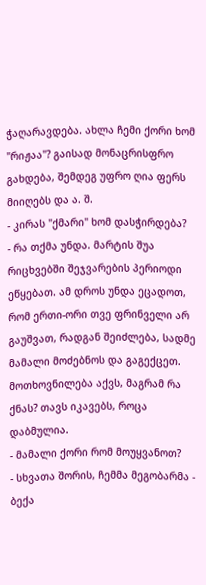ჭაღარავდება. ახლა ჩემი ქორი ხომ "რიჟაა"? გაისად მონაცრისფრო გახდება, შემდეგ უფრო ღია ფერს მიიღებს და ა. შ.
- კირას "ქმარი" ხომ დასჭირდება?
- რა თქმა უნდა. მარტის შუა რიცხვებში შეჯვარების პერიოდი ეწყებათ. ამ დროს უნდა ეცადოთ, რომ ერთი-ორი თვე ფრინველი არ გაუშვათ, რადგან შეიძლება, სადმე მამალი მოძებნოს და გაგექცეთ. მოთხოვნილება აქვს, მაგრამ რა ქნას? თავს იკავებს, როცა დაბმულია.
- მამალი ქორი რომ მოუყვანოთ?
- სხვათა შორის, ჩემმა მეგობარმა - ბექა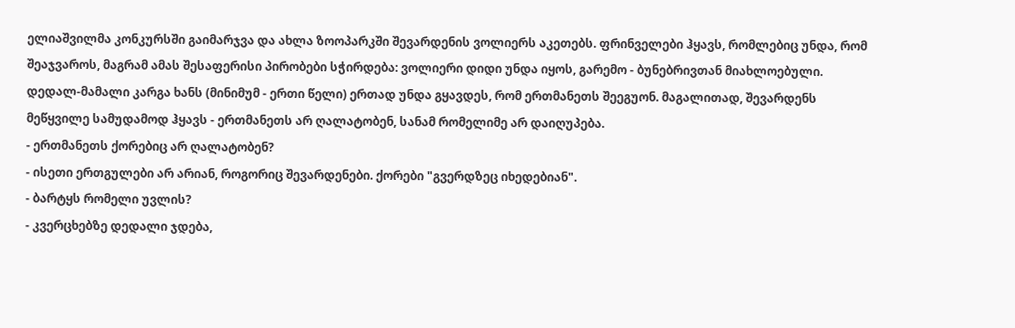ელიაშვილმა კონკურსში გაიმარჯვა და ახლა ზოოპარკში შევარდენის ვოლიერს აკეთებს. ფრინველები ჰყავს, რომლებიც უნდა, რომ შეაჯვაროს, მაგრამ ამას შესაფერისი პირობები სჭირდება: ვოლიერი დიდი უნდა იყოს, გარემო - ბუნებრივთან მიახლოებული. დედალ-მამალი კარგა ხანს (მინიმუმ - ერთი წელი) ერთად უნდა გყავდეს, რომ ერთმანეთს შეეგუონ. მაგალითად, შევარდენს მეწყვილე სამუდამოდ ჰყავს - ერთმანეთს არ ღალატობენ, სანამ რომელიმე არ დაიღუპება.
- ერთმანეთს ქორებიც არ ღალატობენ?
- ისეთი ერთგულები არ არიან, როგორიც შევარდენები. ქორები "გვერდზეც იხედებიან".
- ბარტყს რომელი უვლის?
- კვერცხებზე დედალი ჯდება,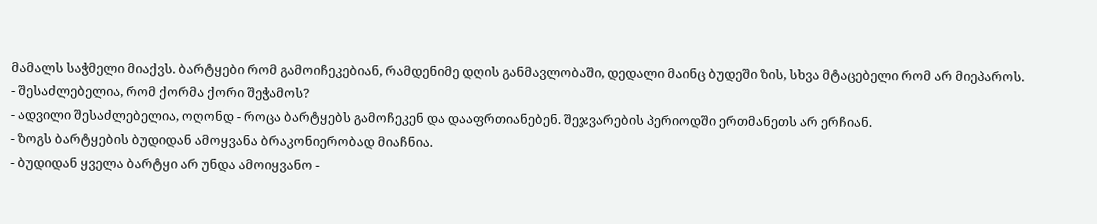მამალს საჭმელი მიაქვს. ბარტყები რომ გამოიჩეკებიან, რამდენიმე დღის განმავლობაში, დედალი მაინც ბუდეში ზის, სხვა მტაცებელი რომ არ მიეპაროს.
- შესაძლებელია, რომ ქორმა ქორი შეჭამოს?
- ადვილი შესაძლებელია, ოღონდ - როცა ბარტყებს გამოჩეკენ და დააფრთიანებენ. შეჯვარების პერიოდში ერთმანეთს არ ერჩიან.
- ზოგს ბარტყების ბუდიდან ამოყვანა ბრაკონიერობად მიაჩნია.
- ბუდიდან ყველა ბარტყი არ უნდა ამოიყვანო -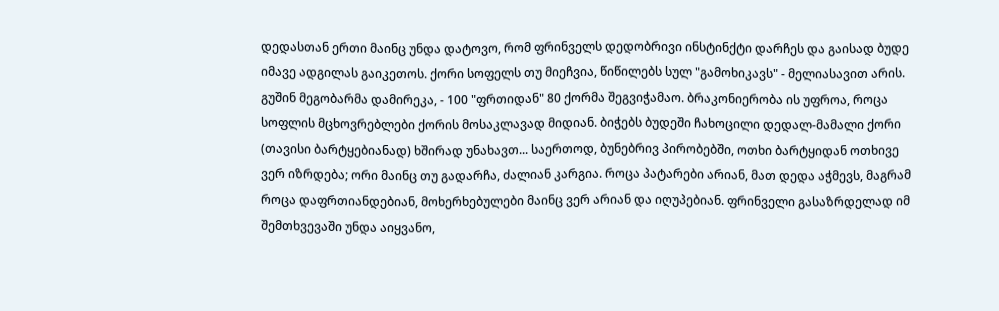დედასთან ერთი მაინც უნდა დატოვო, რომ ფრინველს დედობრივი ინსტინქტი დარჩეს და გაისად ბუდე იმავე ადგილას გაიკეთოს. ქორი სოფელს თუ მიეჩვია, წიწილებს სულ "გამოხიკავს" - მელიასავით არის. გუშინ მეგობარმა დამირეკა, - 100 "ფრთიდან" 80 ქორმა შეგვიჭამაო. ბრაკონიერობა ის უფროა, როცა სოფლის მცხოვრებლები ქორის მოსაკლავად მიდიან. ბიჭებს ბუდეში ჩახოცილი დედალ-მამალი ქორი (თავისი ბარტყებიანად) ხშირად უნახავთ... საერთოდ, ბუნებრივ პირობებში, ოთხი ბარტყიდან ოთხივე ვერ იზრდება; ორი მაინც თუ გადარჩა, ძალიან კარგია. როცა პატარები არიან, მათ დედა აჭმევს, მაგრამ როცა დაფრთიანდებიან, მოხერხებულები მაინც ვერ არიან და იღუპებიან. ფრინველი გასაზრდელად იმ შემთხვევაში უნდა აიყვანო,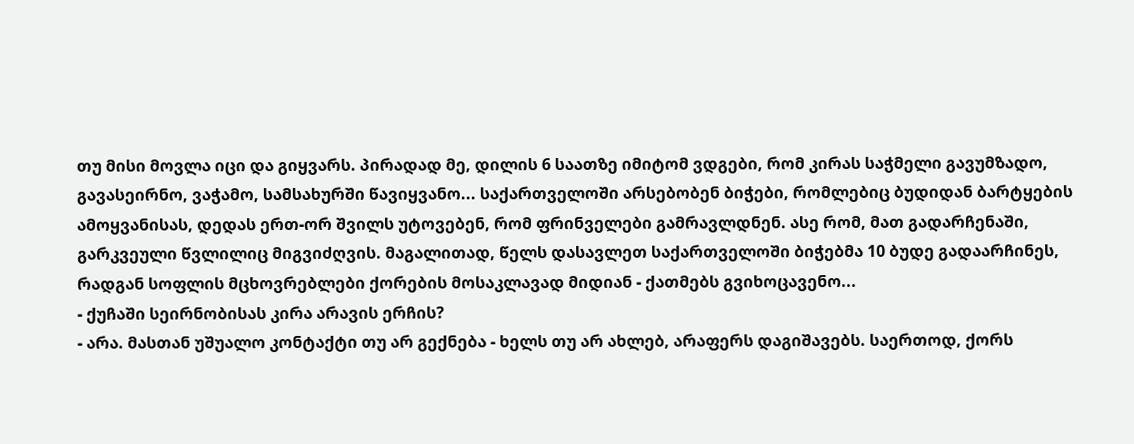თუ მისი მოვლა იცი და გიყვარს. პირადად მე, დილის 6 საათზე იმიტომ ვდგები, რომ კირას საჭმელი გავუმზადო, გავასეირნო, ვაჭამო, სამსახურში წავიყვანო... საქართველოში არსებობენ ბიჭები, რომლებიც ბუდიდან ბარტყების ამოყვანისას, დედას ერთ-ორ შვილს უტოვებენ, რომ ფრინველები გამრავლდნენ. ასე რომ, მათ გადარჩენაში, გარკვეული წვლილიც მიგვიძღვის. მაგალითად, წელს დასავლეთ საქართველოში ბიჭებმა 10 ბუდე გადაარჩინეს, რადგან სოფლის მცხოვრებლები ქორების მოსაკლავად მიდიან - ქათმებს გვიხოცავენო...
- ქუჩაში სეირნობისას კირა არავის ერჩის?
- არა. მასთან უშუალო კონტაქტი თუ არ გექნება - ხელს თუ არ ახლებ, არაფერს დაგიშავებს. საერთოდ, ქორს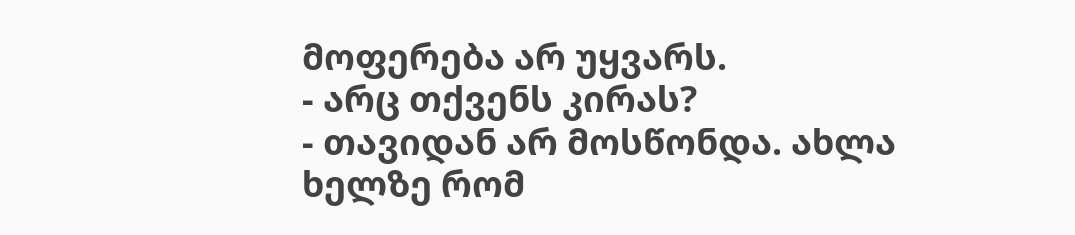მოფერება არ უყვარს.
- არც თქვენს კირას?
- თავიდან არ მოსწონდა. ახლა ხელზე რომ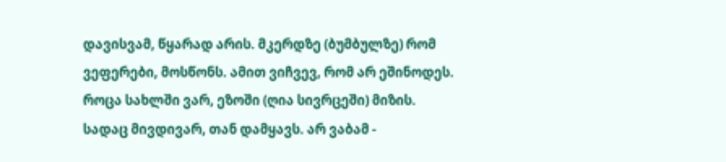დავისვამ, წყარად არის. მკერდზე (ბუმბულზე) რომ ვეფერები, მოსწონს. ამით ვიჩვევ, რომ არ ეშინოდეს. როცა სახლში ვარ, ეზოში (ღია სივრცეში) მიზის. სადაც მივდივარ, თან დამყავს. არ ვაბამ -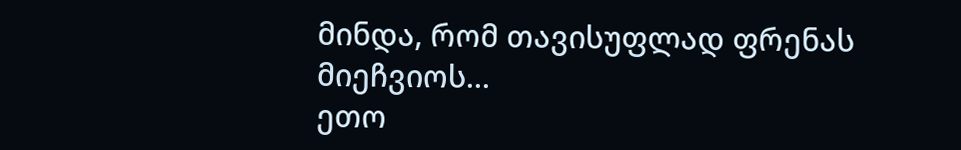მინდა, რომ თავისუფლად ფრენას მიეჩვიოს...
ეთო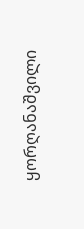ყორღანაშვილი